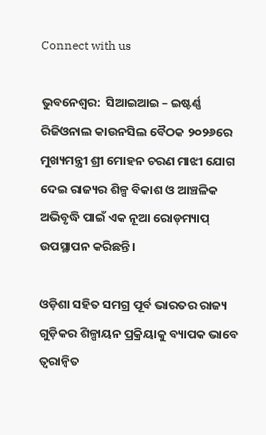Connect with us

ଭୁବନେଶ୍ୱର:  ସିଆଇଆଇ – ଇଷ୍ଟର୍ଣ୍ଣ ରିଜିଓନାଲ କାଉନସିଲ ବୈଠକ ୨୦୨୬ରେ ମୁଖ୍ୟମନ୍ତ୍ରୀ ଶ୍ରୀ ମୋହନ ଚରଣ ମାଝୀ ଯୋଗ ଦେଇ ରାଜ୍ୟର ଶିଳ୍ପ ବିକାଶ ଓ ଆଞ୍ଚଳିକ ଅଭିବୃଦ୍ଧି ପାଇଁ ଏକ ନୂଆ ରୋଡ୍‌ମ୍ୟାପ୍‌ ଉପସ୍ଥାପନ କରିଛନ୍ତି।

ଓଡ଼ିଶା ସହିତ ସମଗ୍ର ପୂର୍ବ ଭାରତର ରାଜ୍ୟ ଗୁଡ଼ିକର ଶିଳ୍ପାୟନ ପ୍ରକ୍ରିୟାକୁ ବ୍ୟାପକ ଭାବେ ତ୍ୱରାନ୍ୱିତ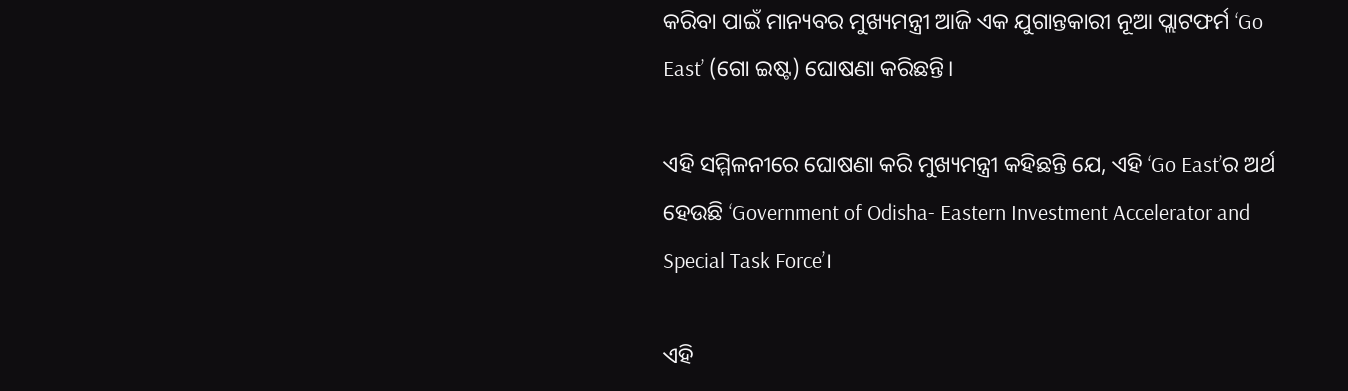କରିବା ପାଇଁ ମାନ୍ୟବର ମୁଖ୍ୟମନ୍ତ୍ରୀ ଆଜି ଏକ ଯୁଗାନ୍ତକାରୀ ନୂଆ ପ୍ଲାଟଫର୍ମ ‘Go East’ (ଗୋ ଇଷ୍ଟ) ଘୋଷଣା କରିଛନ୍ତି।

ଏହି ସମ୍ମିଳନୀରେ ଘୋଷଣା କରି ମୁଖ୍ୟମନ୍ତ୍ରୀ କହିଛନ୍ତି ଯେ, ଏହି ‘Go East’ର ଅର୍ଥ ହେଉଛି ‘Government of Odisha- Eastern Investment Accelerator and Special Task Force’।

ଏହି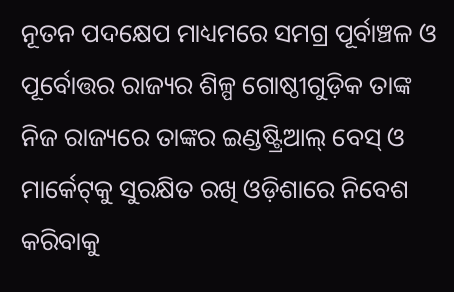ନୂତନ ପଦକ୍ଷେପ ମାଧ୍ୟମରେ ସମଗ୍ର ପୂର୍ବାଞ୍ଚଳ ଓ ପୂର୍ବୋତ୍ତର ରାଜ୍ୟର ଶିଳ୍ପ ଗୋଷ୍ଠୀଗୁଡ଼ିକ ତାଙ୍କ ନିଜ ରାଜ୍ୟରେ ତାଙ୍କର ଇଣ୍ଡଷ୍ଟ୍ରିଆଲ୍ ବେସ୍ ଓ ମାର୍କେଟ୍‌କୁ ସୁରକ୍ଷିତ ରଖି ଓଡ଼ିଶାରେ ନିବେଶ କରିବାକୁ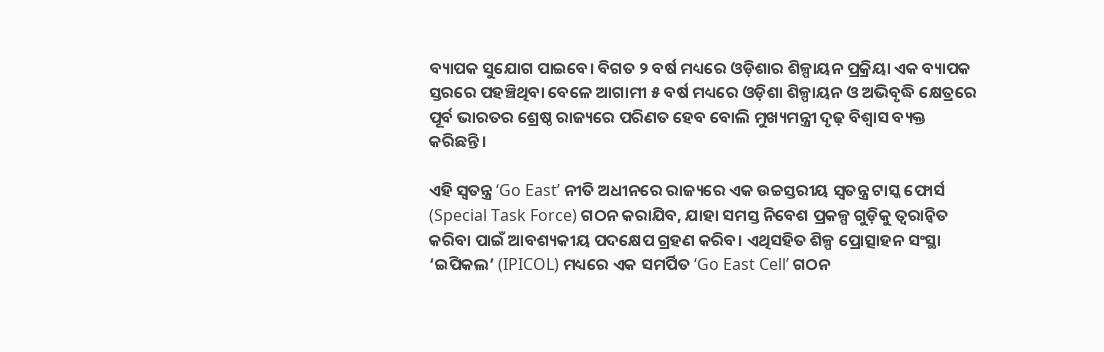ବ୍ୟାପକ ସୁଯୋଗ ପାଇବେ। ବିଗତ ୨ ବର୍ଷ ମଧ୍ୟରେ ଓଡ଼ିଶାର ଶିଳ୍ପାୟନ ପ୍ରକ୍ରିୟା ଏକ ବ୍ୟାପକ ସ୍ତରରେ ପହଞ୍ଚିଥିବା ବେଳେ ଆଗାମୀ ୫ ବର୍ଷ ମଧ୍ୟରେ ଓଡ଼ିଶା ଶିଳ୍ପାୟନ ଓ ଅଭିବୃଦ୍ଧି କ୍ଷେତ୍ରରେ ପୂର୍ବ ଭାରତର ଶ୍ରେଷ୍ଠ ରାଜ୍ୟରେ ପରିଣତ ହେବ ବୋଲି ମୁଖ୍ୟମନ୍ତ୍ରୀ ଦୃଢ଼ ବିଶ୍ୱାସ ବ୍ୟକ୍ତ କରିଛନ୍ତି।

ଏହି ସ୍ୱତନ୍ତ୍ର ‘Go East’ ନୀତି ଅଧୀନରେ ରାଜ୍ୟରେ ଏକ ଉଚ୍ଚସ୍ତରୀୟ ସ୍ୱତନ୍ତ୍ର ଟାସ୍କ ଫୋର୍ସ (Special Task Force) ଗଠନ କରାଯିବ, ଯାହା ସମସ୍ତ ନିବେଶ ପ୍ରକଳ୍ପ ଗୁଡ଼ିକୁ ତ୍ୱରାନ୍ୱିତ କରିବା ପାଇଁ ଆବଶ୍ୟକୀୟ ପଦକ୍ଷେପ ଗ୍ରହଣ କରିବ। ଏଥିସହିତ ଶିଳ୍ପ ପ୍ରୋତ୍ସାହନ ସଂସ୍ଥା ‘ଇପିକଲ’ (IPICOL) ମଧ୍ୟରେ ଏକ ସମର୍ପିତ ‘Go East Cell’ ଗଠନ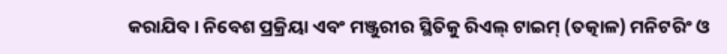କରାଯିବ। ନିବେଶ ପ୍ରକ୍ରିୟା ଏବଂ ମଞ୍ଜୁରୀର ସ୍ଥିତିକୁ ରିଏଲ୍ ଟାଇମ୍‌ (ତତ୍କାଳ) ମନିଟରିଂ ଓ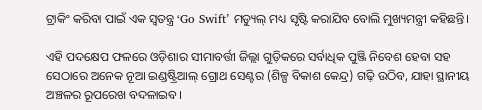ଟ୍ରାକିଂ କରିବା ପାଇଁ ଏକ ସ୍ୱତନ୍ତ୍ର ‘Go Swift’ ମଡ୍ୟୁଲ୍ ମଧ୍ୟ ସୃଷ୍ଟି କରାଯିବ ବୋଲି ମୁଖ୍ୟମନ୍ତ୍ରୀ କହିଛନ୍ତି।

ଏହି ପଦକ୍ଷେପ ଫଳରେ ଓଡ଼ିଶାର ସୀମାବର୍ତ୍ତୀ ଜିଲ୍ଲା ଗୁଡ଼ିକରେ ସର୍ବାଧିକ ପୁଞ୍ଜି ନିବେଶ ହେବା ସହ ସେଠାରେ ଅନେକ ନୂଆ ଇଣ୍ଡଷ୍ଟ୍ରିଆଲ୍ ଗ୍ରୋଥ ସେଣ୍ଟର (ଶିଳ୍ପ ବିକାଶ କେନ୍ଦ୍ର) ଗଢ଼ି ଉଠିବ, ଯାହା ସ୍ଥାନୀୟ ଅଞ୍ଚଳର ରୂପରେଖ ବଦଳାଇବ।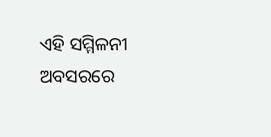ଏହି ସମ୍ମିଳନୀ ଅବସରରେ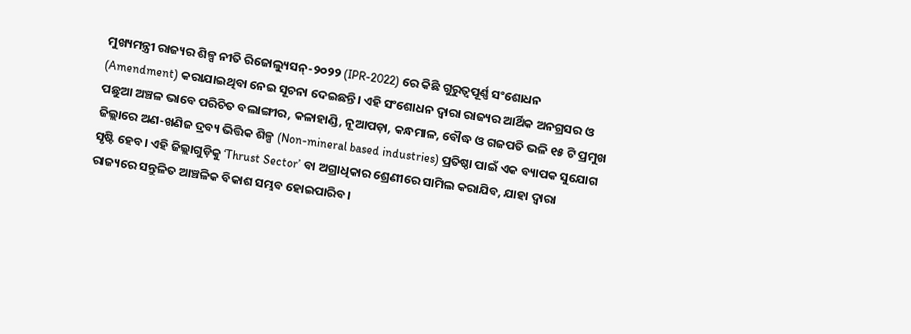ମୁଖ୍ୟମନ୍ତ୍ରୀ ରାଜ୍ୟର ଶିଳ୍ପ ନୀତି ରିଜୋଲ୍ୟୁସନ୍-୨୦୨୨ (IPR-2022) ରେ କିଛି ଗୁରୁତ୍ୱପୂର୍ଣ୍ଣ ସଂଶୋଧନ (Amendment) କରାଯାଇଥିବା ନେଇ ସୂଚନା ଦେଇଛନ୍ତି। ଏହି ସଂଶୋଧନ ଦ୍ୱାରା ରାଜ୍ୟର ଆର୍ଥିକ ଅନଗ୍ରସର ଓ ପଛୁଆ ଅଞ୍ଚଳ ଭାବେ ପରିଚିତ ବଲାଙ୍ଗୀର, କଳାହାଣ୍ଡି, ନୂଆପଡ଼ା, କନ୍ଧମାଳ, ବୌଦ୍ଧ ଓ ଗଜପତି ଭଳି ୧୫ ଟି ପ୍ରମୁଖ ଜିଲ୍ଲାରେ ଅଣ-ଖଣିଜ ଦ୍ରବ୍ୟ ଭିତ୍ତିକ ଶିଳ୍ପ (Non-mineral based industries) ପ୍ରତିଷ୍ଠା ପାଇଁ ଏକ ବ୍ୟାପକ ସୁଯୋଗ ସୃଷ୍ଟି ହେବ। ଏହି ଜିଲ୍ଲାଗୁଡ଼ିକୁ ‘Thrust Sector’ ବା ଅଗ୍ରାଧିକାର ଶ୍ରେଣୀରେ ସାମିଲ କରାଯିବ, ଯାହା ଦ୍ୱାରା ରାଜ୍ୟରେ ସନ୍ତୁଳିତ ଆଞ୍ଚଳିକ ବିକାଶ ସମ୍ଭବ ହୋଇପାରିବ।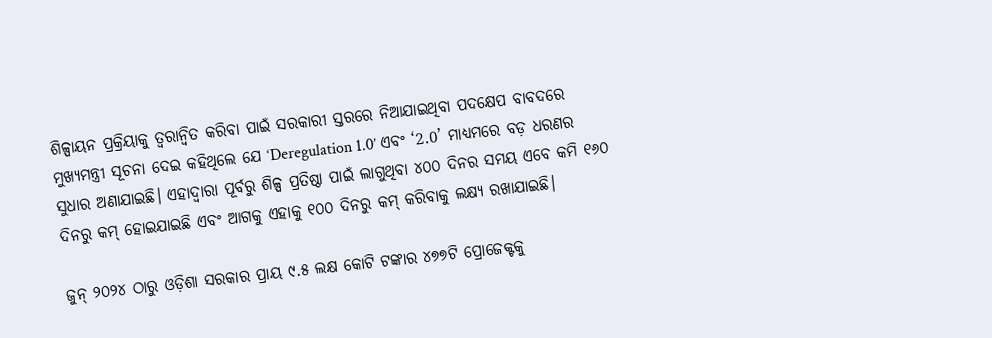ଶିଳ୍ପାୟନ ପ୍ରକ୍ରିୟାକୁ ତ୍ୱରାନ୍ୱିତ କରିବା ପାଇଁ ସରକାରୀ ସ୍ତରରେ ନିଆଯାଇଥିବା ପଦକ୍ଷେପ ବାବଦରେ ମୁଖ୍ୟମନ୍ତ୍ରୀ ସୂଚନା ଦେଇ କହିଥିଲେ ଯେ ‘Deregulation 1.0’ ଏବଂ ‘2.0’ ମାଧ୍ୟମରେ ବଡ଼ ଧରଣର ସୁଧାର ଅଣାଯାଇଛି। ଏହାଦ୍ୱାରା ପୂର୍ବରୁ ଶିଳ୍ପ ପ୍ରତିଷ୍ଠା ପାଇଁ ଲାଗୁଥିବା ୪୦୦ ଦିନର ସମୟ ଏବେ କମି ୧୬୦ ଦିନରୁ କମ୍ ହୋଇଯାଇଛି ଏବଂ ଆଗକୁ ଏହାକୁ ୧୦୦ ଦିନରୁ କମ୍ କରିବାକୁ ଲକ୍ଷ୍ୟ ରଖାଯାଇଛି।

ଜୁନ୍ ୨୦୨୪ ଠାରୁ ଓଡ଼ିଶା ସରକାର ପ୍ରାୟ ୯.୫ ଲକ୍ଷ କୋଟି ଟଙ୍କାର ୪୭୭ଟି ପ୍ରୋଜେକ୍ଟକୁ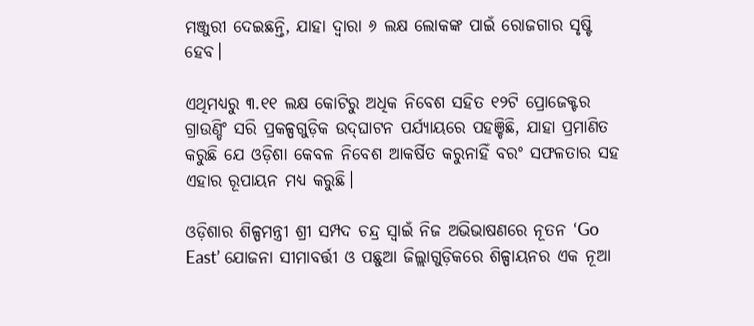ମଞ୍ଜୁରୀ ଦେଇଛନ୍ତି, ଯାହା ଦ୍ୱାରା ୬ ଲକ୍ଷ ଲୋକଙ୍କ ପାଇଁ ରୋଜଗାର ସୃଷ୍ଟି ହେବ।

ଏଥିମଧ୍ୟରୁ ୩.୧୧ ଲକ୍ଷ କୋଟିରୁ ଅଧିକ ନିବେଶ ସହିତ ୧୨ଟି ପ୍ରୋଜେକ୍ଟର ଗ୍ରାଉଣ୍ଡିଂ ସରି ପ୍ରକଳ୍ପଗୁଡ଼ିକ ଉଦ୍‌ଘାଟନ ପର୍ଯ୍ୟାୟରେ ପହଞ୍ଚିଛି, ଯାହା ପ୍ରମାଣିତ କରୁଛି ଯେ ଓଡ଼ିଶା କେବଳ ନିବେଶ ଆକର୍ଷିତ କରୁନାହିଁ ବରଂ ସଫଳତାର ସହ ଏହାର ରୂପାୟନ ମଧ୍ୟ କରୁଛି।

ଓଡ଼ିଶାର ଶିଳ୍ପମନ୍ତ୍ରୀ ଶ୍ରୀ ସମ୍ପଦ ଚନ୍ଦ୍ର ସ୍ୱାଇଁ ନିଜ ଅଭିଭାଷଣରେ ନୂତନ ‘Go East’ ଯୋଜନା ସୀମାବର୍ତ୍ତୀ ଓ ପଛୁଆ ଜିଲ୍ଲାଗୁଡ଼ିକରେ ଶିଳ୍ପାୟନର ଏକ ନୂଆ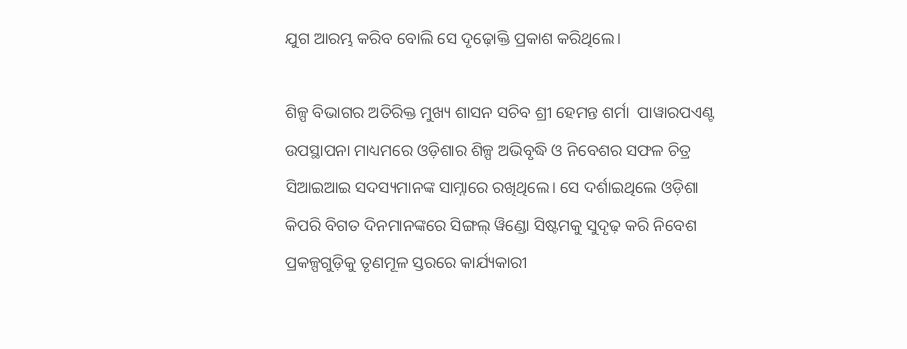ଯୁଗ ଆରମ୍ଭ କରିବ ବୋଲି ସେ ଦୃଢ଼ୋକ୍ତି ପ୍ରକାଶ କରିଥିଲେ।

ଶିଳ୍ପ ବିଭାଗର ଅତିରିକ୍ତ ମୁଖ୍ୟ ଶାସନ ସଚିବ ଶ୍ରୀ ହେମନ୍ତ ଶର୍ମା  ପାୱାରପଏଣ୍ଟ ଉପସ୍ଥାପନା ମାଧ୍ୟମରେ ଓଡ଼ିଶାର ଶିଳ୍ପ ଅଭିବୃଦ୍ଧି ଓ ନିବେଶର ସଫଳ ଚିତ୍ର ସିଆଇଆଇ ସଦସ୍ୟମାନଙ୍କ ସାମ୍ନାରେ ରଖିଥିଲେ। ସେ ଦର୍ଶାଇଥିଲେ ଓଡ଼ିଶା କିପରି ବିଗତ ଦିନମାନଙ୍କରେ ସିଙ୍ଗଲ୍ ୱିଣ୍ଡୋ ସିଷ୍ଟମକୁ ସୁଦୃଢ଼ କରି ନିବେଶ ପ୍ରକଳ୍ପଗୁଡ଼ିକୁ ତୃଣମୂଳ ସ୍ତରରେ କାର୍ଯ୍ୟକାରୀ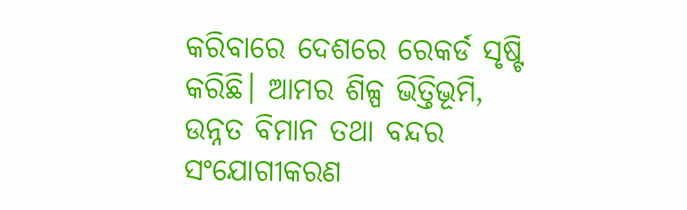କରିବାରେ ଦେଶରେ ରେକର୍ଡ ସୃଷ୍ଟି କରିଛି। ଆମର ଶିଳ୍ପ ଭିତ୍ତିଭୂମି, ଉନ୍ନତ ବିମାନ ତଥା ବନ୍ଦର ସଂଯୋଗୀକରଣ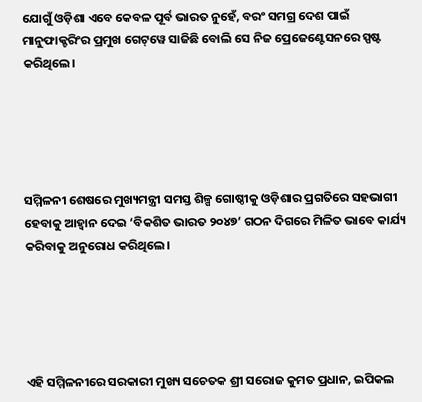ଯୋଗୁଁ ଓଡ଼ିଶା ଏବେ କେବଳ ପୂର୍ବ ଭାରତ ନୁହେଁ, ବରଂ ସମଗ୍ର ଦେଶ ପାଇଁ ମାନୁଫାକ୍ଚରିଂର ପ୍ରମୁଖ ଗେଟ୍‌ୱେ ସାଜିଛି ବୋଲି ସେ ନିଜ ପ୍ରେଜେଣ୍ଟେସନରେ ସ୍ପଷ୍ଟ କରିଥିଲେ।





ସମ୍ମିଳନୀ ଶେଷରେ ମୁଖ୍ୟମନ୍ତ୍ରୀ ସମସ୍ତ ଶିଳ୍ପ ଗୋଷ୍ଠୀକୁ ଓଡ଼ିଶାର ପ୍ରଗତିରେ ସହଭାଗୀ ହେବାକୁ ଆହ୍ୱାନ ଦେଇ ‘ବିକଶିତ ଭାରତ ୨୦୪୭’ ଗଠନ ଦିଗରେ ମିଳିତ ଭାବେ କାର୍ଯ୍ୟ କରିବାକୁ ଅନୁରୋଧ କରିଥିଲେ।





ଏହି ସମ୍ମିଳନୀରେ ସରକାରୀ ମୁଖ୍ୟ ସଚେତକ ଶ୍ରୀ ସରୋଜ କୁମତ ପ୍ରଧାନ, ଇପିକଲ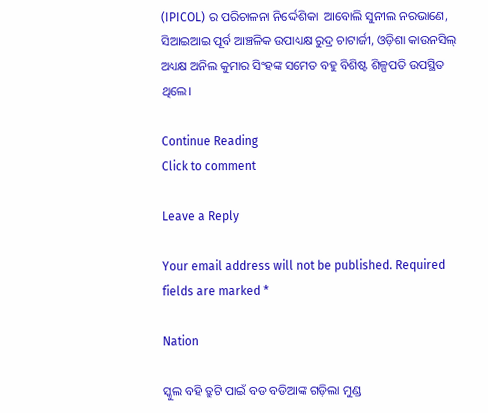(IPICOL) ର ପରିଚାଳନା ନିର୍ଦ୍ଦେଶିକା  ଆବୋଲି ସୁନୀଲ ନରଭାଣେ, ସିଆଇଆଇ ପୂର୍ବ ଆଞ୍ଚଳିକ ଉପାଧ୍ୟକ୍ଷ ରୁଦ୍ର ଚାଟାର୍ଜୀ, ଓଡ଼ିଶା କାଉନସିଲ୍ ଅଧ୍ୟକ୍ଷ ଅନିଲ କୁମାର ସିଂହଙ୍କ ସମେତ ବହୁ ବିଶିଷ୍ଟ ଶିଳ୍ପପତି ଉପସ୍ଥିତ ଥିଲେ।

Continue Reading
Click to comment

Leave a Reply

Your email address will not be published. Required fields are marked *

Nation

ସ୍କୁଲ ବହି ତ୍ରୁଟି ପାଇଁ ବଡ ବଡିଆଙ୍କ ଗଡ଼ିଲା ମୁଣ୍ଡ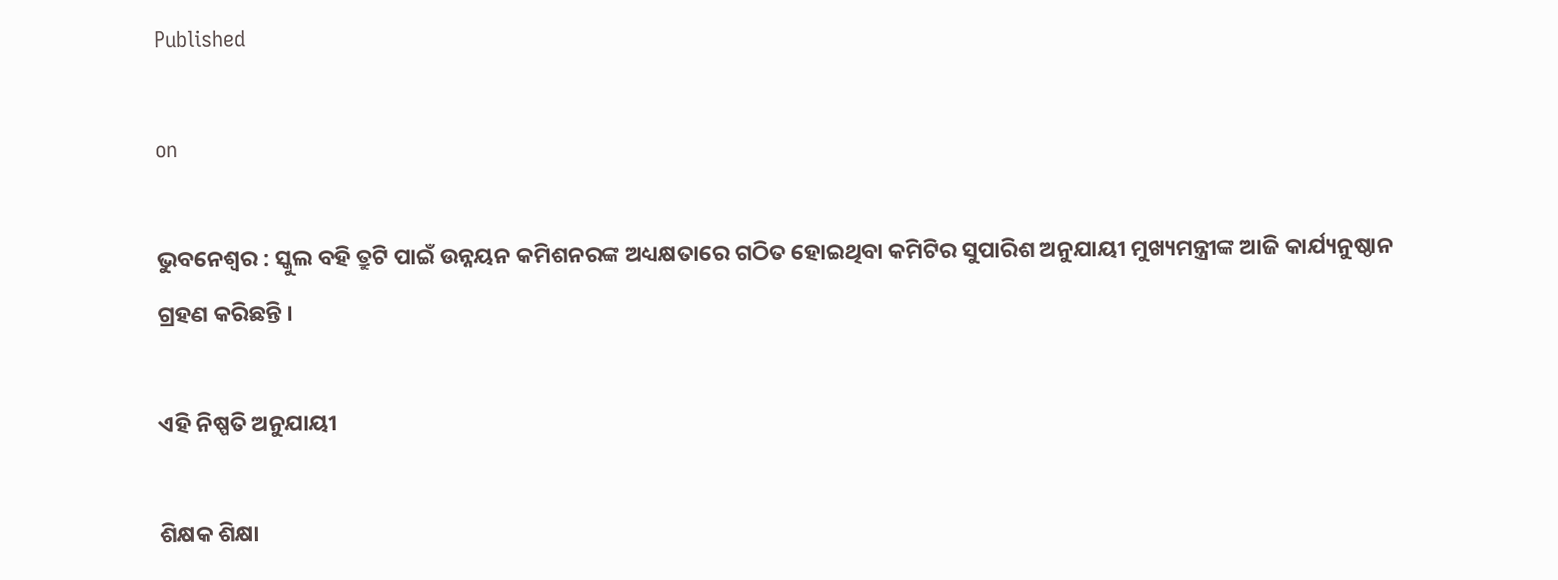Published

on

ଭୁବନେଶ୍ୱର : ସ୍କୁଲ ବହି ତ୍ରୁଟି ପାଇଁ ଉନ୍ନୟନ କମିଶନରଙ୍କ ଅଧ୍ୟକ୍ଷତାରେ ଗଠିତ ହୋଇଥିବା କମିଟିର ସୁପାରିଶ ଅନୁଯାୟୀ ମୁଖ୍ୟମନ୍ତ୍ରୀଙ୍କ ଆଜି କାର୍ଯ୍ୟନୁଷ୍ଠାନ ଗ୍ରହଣ କରିଛନ୍ତି ।

ଏହି ନିଷ୍ପତି ଅନୁଯାୟୀ

ଶିକ୍ଷକ ଶିକ୍ଷା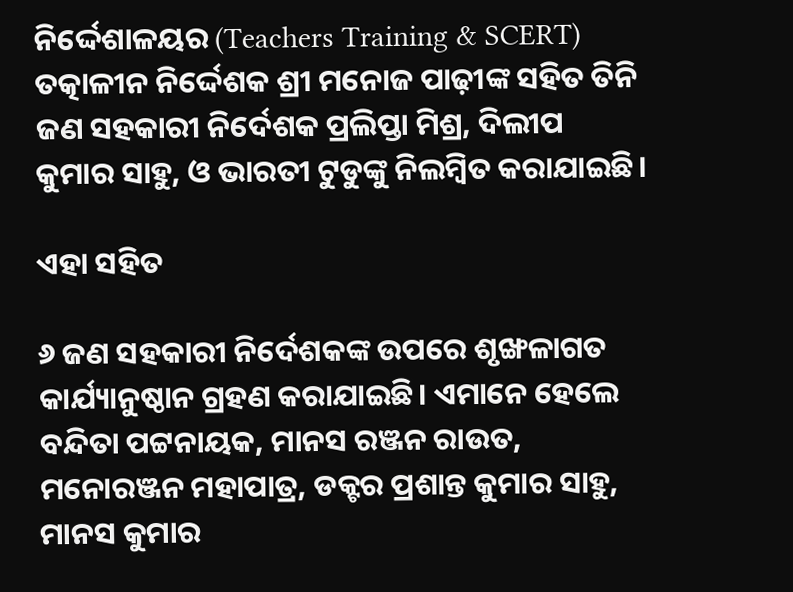ନିର୍ଦ୍ଦେଶାଳୟର (Teachers Training & SCERT) ତତ୍କାଳୀନ ନିର୍ଦ୍ଦେଶକ ଶ୍ରୀ ମନୋଜ ପାଢ଼ୀଙ୍କ ସହିତ ତିନି ଜଣ ସହକାରୀ ନିର୍ଦେଶକ ପ୍ରଲିପ୍ତା ମିଶ୍ର, ଦିଲୀପ କୁମାର ସାହୁ, ଓ ଭାରତୀ ଟୁଡୁଙ୍କୁ ନିଲମ୍ବିତ କରାଯାଇଛି।

ଏହା ସହିତ

୬ ଜଣ ସହକାରୀ ନିର୍ଦେଶକଙ୍କ ଉପରେ ଶୃଙ୍ଖଳାଗତ କାର୍ଯ୍ୟାନୁଷ୍ଠାନ ଗ୍ରହଣ କରାଯାଇଛି। ଏମାନେ ହେଲେ ବନ୍ଦିତା ପଟ୍ଟନାୟକ, ମାନସ ରଞ୍ଜନ ରାଉତ, ମନୋରଞ୍ଜନ ମହାପାତ୍ର, ଡକ୍ଟର ପ୍ରଶାନ୍ତ କୁମାର ସାହୁ, ମାନସ କୁମାର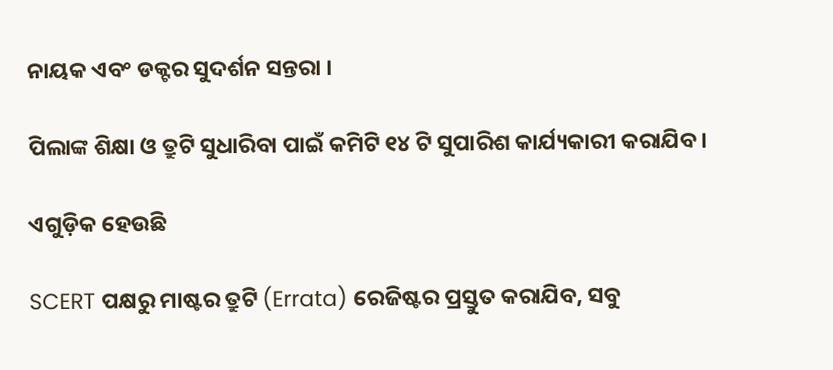ନାୟକ ଏବଂ ଡକ୍ଟର ସୁଦର୍ଶନ ସନ୍ତରା ।

ପିଲାଙ୍କ ଶିକ୍ଷା ଓ ତ୍ରୁଟି ସୁଧାରିବା ପାଇଁ କମିଟି ୧୪ ଟି ସୁପାରିଶ କାର୍ଯ୍ୟକାରୀ କରାଯିବ।

ଏଗୁଡ଼ିକ ହେଉଛି

SCERT ପକ୍ଷରୁ ମାଷ୍ଟର ତ୍ରୁଟି (Errata) ରେଜିଷ୍ଟର ପ୍ରସ୍ତୁତ କରାଯିବ, ସବୁ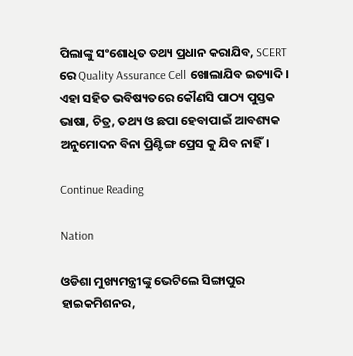ପିଲାଙ୍କୁ ସଂଶୋଧିତ ତଥ୍ୟ ପ୍ରଧାନ କରାଯିବ, SCERT ରେ Quality Assurance Cell ଖୋଲାଯିବ ଇତ୍ୟାଦି। ଏହା ସହିତ ଭବିଷ୍ୟତରେ କୌଣସି ପାଠ୍ୟ ପୁସ୍ତକ ଭାଷା, ଚିତ୍ର, ତଥ୍ୟ ଓ ଛପା ହେବାପାଇଁ ଆବଶ୍ୟକ ଅନୁମୋଦନ ବିନା ପ୍ରିଣ୍ଟିଙ୍ଗ ପ୍ରେସ କୁ ଯିବ ନାହିଁ।

Continue Reading

Nation

ଓଡିଶା ମୁଖ୍ୟମନ୍ତ୍ରୀଙ୍କୁ ଭେଟିଲେ ସିଙ୍ଗାପୁର ହାଇକମିଶନର,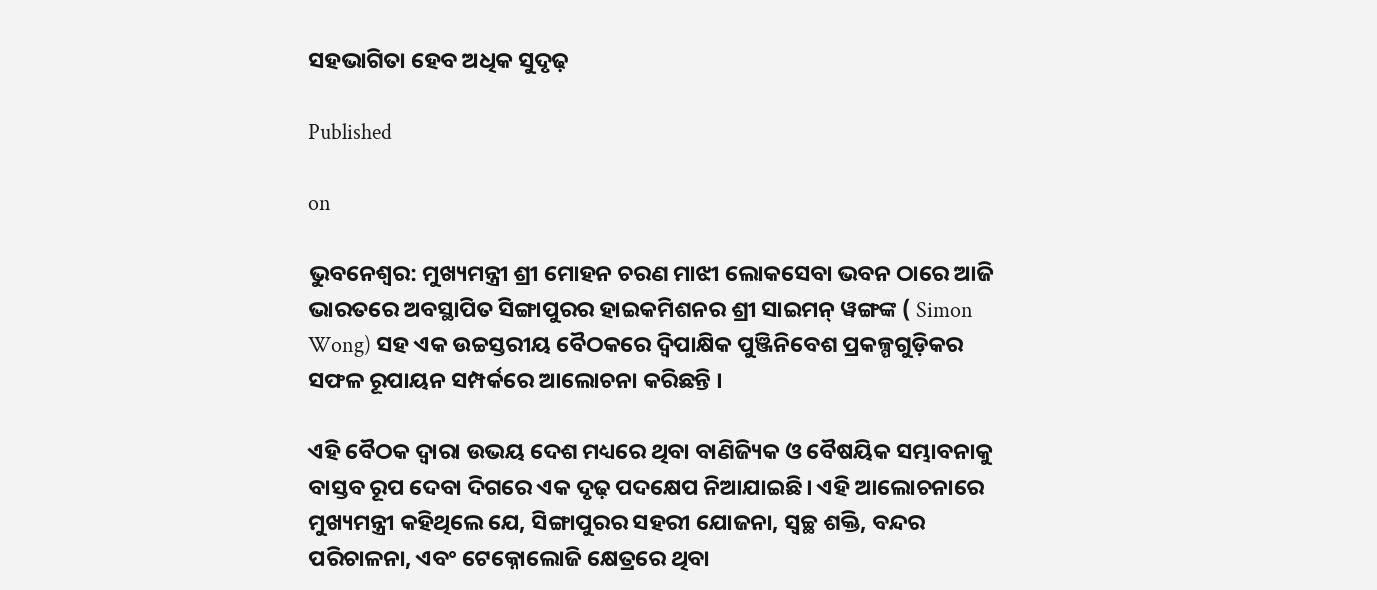ସହଭାଗିତା ହେବ ଅଧିକ ସୁଦୃଢ଼

Published

on

ଭୁବନେଶ୍ୱର: ମୁଖ୍ୟମନ୍ତ୍ରୀ ଶ୍ରୀ ମୋହନ ଚରଣ ମାଝୀ ଲୋକସେବା ଭବନ ଠାରେ ଆଜି ଭାରତରେ ଅବସ୍ଥାପିତ ସିଙ୍ଗାପୁରର ହାଇକମିଶନର ଶ୍ରୀ ସାଇମନ୍ ୱଙ୍ଗଙ୍କ ( Simon Wong) ସହ ଏକ ଉଚ୍ଚସ୍ତରୀୟ ବୈଠକରେ ଦ୍ୱିପାକ୍ଷିକ ପୁଞ୍ଜିନିବେଶ ପ୍ରକଳ୍ପଗୁଡ଼ିକର ସଫଳ ରୂପାୟନ ସମ୍ପର୍କରେ ଆଲୋଚନା କରିଛନ୍ତି ।

ଏହି ବୈଠକ ଦ୍ୱାରା ଉଭୟ ଦେଶ ମଧ୍ୟରେ ଥିବା ବାଣିଜ୍ୟିକ ଓ ବୈଷୟିକ ସମ୍ଭାବନାକୁ ବାସ୍ତବ ରୂପ ଦେବା ଦିଗରେ ଏକ ଦୃଢ଼ ପଦକ୍ଷେପ ନିଆଯାଇଛି। ଏହି ଆଲୋଚନାରେ ମୁଖ୍ୟମନ୍ତ୍ରୀ କହିଥିଲେ ଯେ, ସିଙ୍ଗାପୁରର ସହରୀ ଯୋଜନା, ସ୍ୱଚ୍ଛ ଶକ୍ତି, ବନ୍ଦର ପରିଚାଳନା, ଏବଂ ଟେକ୍ନୋଲୋଜି କ୍ଷେତ୍ରରେ ଥିବା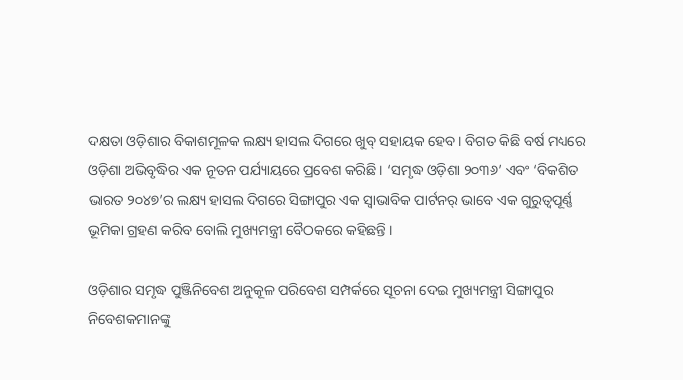ଦକ୍ଷତା ଓଡ଼ିଶାର ବିକାଶମୂଳକ ଲକ୍ଷ୍ୟ ହାସଲ ଦିଗରେ ଖୁବ୍ ସହାୟକ ହେବ। ବିଗତ କିଛି ବର୍ଷ ମଧ୍ୟରେ ଓଡ଼ିଶା ଅଭିବୃଦ୍ଧିର ଏକ ନୂତନ ପର୍ଯ୍ୟାୟରେ ପ୍ରବେଶ କରିଛି । ‘ସମୃଦ୍ଧ ଓଡ଼ିଶା ୨୦୩୬’ ଏବଂ ‘ବିକଶିତ ଭାରତ ୨୦୪୭’ର ଲକ୍ଷ୍ୟ ହାସଲ ଦିଗରେ ସିଙ୍ଗାପୁର ଏକ ସ୍ୱାଭାବିକ ପାର୍ଟନର୍ ଭାବେ ଏକ ଗୁରୁତ୍ୱପୂର୍ଣ୍ଣ ଭୂମିକା ଗ୍ରହଣ କରିବ ବୋଲି ମୁଖ୍ୟମନ୍ତ୍ରୀ ବୈଠକରେ କହିଛନ୍ତି ।

ଓଡ଼ିଶାର ସମୃଦ୍ଧ ପୁଞ୍ଜିନିବେଶ ଅନୁକୂଳ ପରିବେଶ ସମ୍ପର୍କରେ ସୂଚନା ଦେଇ ମୁଖ୍ୟମନ୍ତ୍ରୀ ସିଙ୍ଗାପୁର ନିବେଶକମାନଙ୍କୁ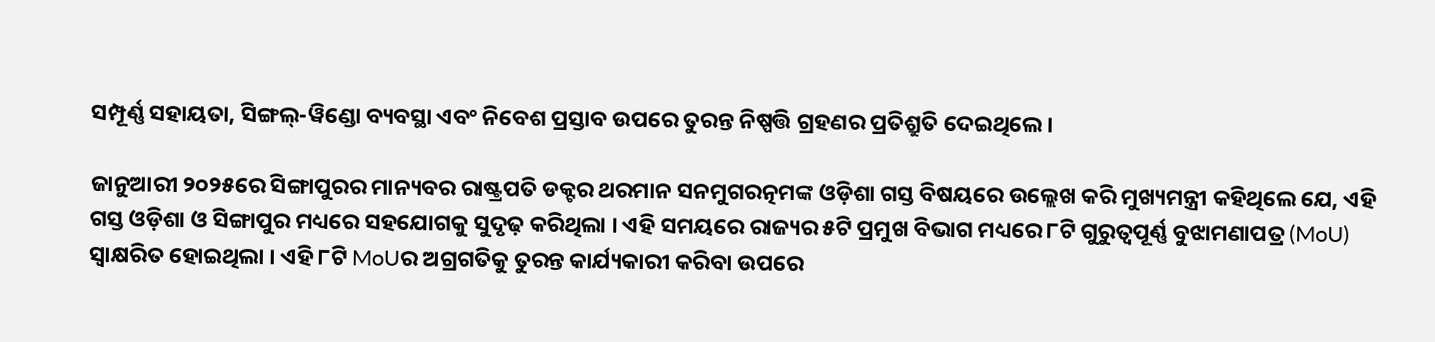ସମ୍ପୂର୍ଣ୍ଣ ସହାୟତା, ସିଙ୍ଗଲ୍-ୱିଣ୍ଡୋ ବ୍ୟବସ୍ଥା ଏବଂ ନିବେଶ ପ୍ରସ୍ତାବ ଉପରେ ତୁରନ୍ତ ନିଷ୍ପତ୍ତି ଗ୍ରହଣର ପ୍ରତିଶ୍ରୁତି ଦେଇଥିଲେ।

ଜାନୁଆରୀ ୨୦୨୫ରେ ସିଙ୍ଗାପୁରର ମାନ୍ୟବର ରାଷ୍ଟ୍ରପତି ଡକ୍ଟର ଥରମାନ ସନମୁଗରତ୍ନମଙ୍କ ଓଡ଼ିଶା ଗସ୍ତ ବିଷୟରେ ଉଲ୍ଲେଖ କରି ମୁଖ୍ୟମନ୍ତ୍ରୀ କହିଥିଲେ ଯେ, ଏହି ଗସ୍ତ ଓଡ଼ିଶା ଓ ସିଙ୍ଗାପୁର ମଧ୍ୟରେ ସହଯୋଗକୁ ସୁଦୃଢ଼ କରିଥିଲା । ଏହି ସମୟରେ ରାଜ୍ୟର ୫ଟି ପ୍ରମୁଖ ବିଭାଗ ମଧ୍ୟରେ ୮ଟି ଗୁରୁତ୍ୱପୂର୍ଣ୍ଣ ବୁଝାମଣାପତ୍ର (MoU) ସ୍ୱାକ୍ଷରିତ ହୋଇଥିଲା । ଏହି ୮ଟି MoUର ଅଗ୍ରଗତିକୁ ତୁରନ୍ତ କାର୍ଯ୍ୟକାରୀ କରିବା ଉପରେ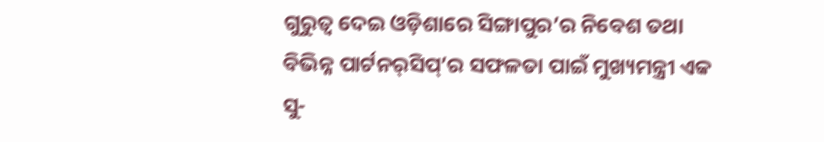ଗୁରୁତ୍ୱ ଦେଇ ଓଡ଼ିଶାରେ ସିଙ୍ଗାପୁର’ର ନିବେଶ ତଥା ବିଭିନ୍ନ ପାର୍ଟନର୍‌ସିପ୍’ର ସଫଳତା ପାଇଁ ମୁଖ୍ୟମନ୍ତ୍ରୀ ଏକ ସୁ-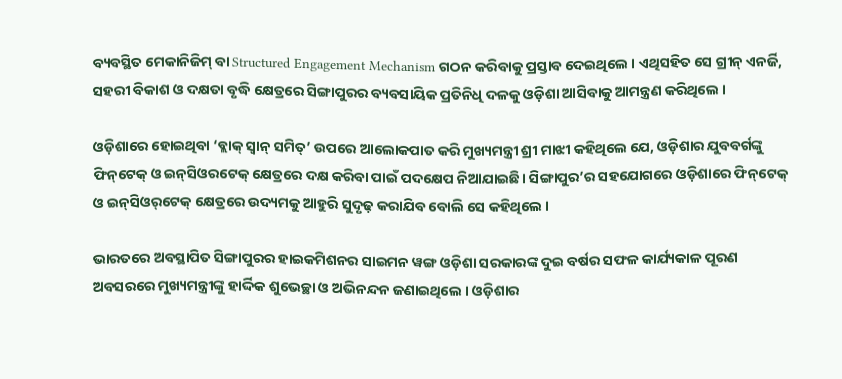ବ୍ୟବସ୍ଥିତ ମେକାନିଜିମ୍ ବା Structured Engagement Mechanism ଗଠନ କରିବାକୁ ପ୍ରସ୍ତାବ ଦେଇଥିଲେ । ଏଥିସହିତ ସେ ଗ୍ରୀନ୍ ଏନର୍ଜି, ସହରୀ ବିକାଶ ଓ ଦକ୍ଷତା ବୃଦ୍ଧି କ୍ଷେତ୍ରରେ ସିଙ୍ଗାପୁରର ବ୍ୟବସାୟିକ ପ୍ରତିନିଧି ଦଳକୁ ଓଡ଼ିଶା ଆସିବାକୁ ଆମନ୍ତ୍ରଣ କରିଥିଲେ ।

ଓଡ଼ିଶାରେ ହୋଇଥିବା ‘ବ୍ଲାକ୍ ସ୍ୱାନ୍ ସମିତ୍’ ଉପରେ ଆଲୋକପାତ କରି ମୁଖ୍ୟମନ୍ତ୍ରୀ ଶ୍ରୀ ମାଝୀ କହିଥିଲେ ଯେ, ଓଡ଼ିଶାର ଯୁବବର୍ଗଙ୍କୁ ଫିନ୍‌ଟେକ୍ ଓ ଇନ୍‌ସିଓରଟେକ୍ କ୍ଷେତ୍ରରେ ଦକ୍ଷ କରିବା ପାଇଁ ପଦକ୍ଷେପ ନିଆଯାଇଛି। ସିଙ୍ଗାପୁର’ର ସହଯୋଗରେ ଓଡ଼ିଶାରେ ଫିନ୍‌ଟେକ୍ ଓ ଇନ୍‌ସିଓର୍‌ଟେକ୍ କ୍ଷେତ୍ରରେ ଉଦ୍ୟମକୁ ଆହୁରି ସୁଦୃଢ଼ କରାଯିବ ବୋଲି ସେ କହିଥିଲେ ।

ଭାରତରେ ଅବସ୍ଥାପିତ ସିଙ୍ଗାପୁରର ହାଇକମିଶନର ସାଇମନ ୱଙ୍ଗ ଓଡ଼ିଶା ସରକାରଙ୍କ ଦୁଇ ବର୍ଷର ସଫଳ କାର୍ଯ୍ୟକାଳ ପୂରଣ ଅବସରରେ ମୁଖ୍ୟମନ୍ତ୍ରୀଙ୍କୁ ହାର୍ଦ୍ଦିକ ଶୁଭେଚ୍ଛା ଓ ଅଭିନନ୍ଦନ ଜଣାଇଥିଲେ । ଓଡ଼ିଶାର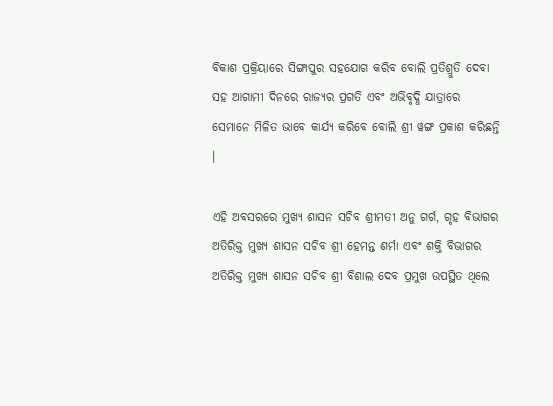ବିକାଶ ପ୍ରକ୍ରିୟାରେ ସିଙ୍ଗାପୁର ସହଯୋଗ କରିବ ବୋଲି ପ୍ରତିଶ୍ରୁତି ଦେବା ସହ ଆଗାମୀ ଦିନରେ ରାଜ୍ୟର ପ୍ରଗତି ଏବଂ ଅଭିବୃଦ୍ଧି ଯାତ୍ରାରେ ସେମାନେ ମିଳିତ ଭାବେ କାର୍ଯ୍ୟ କରିବେ ବୋଲି ଶ୍ରୀ ୱଙ୍ଗ ପ୍ରକାଶ କରିଛନ୍ତି ।

ଏହି ଅବସରରେ ମୁଖ୍ୟ ଶାସନ ସଚିବ ଶ୍ରୀମତୀ ଅନୁ ଗର୍ଗ, ଗୃହ ବିଭାଗର ଅତିରିକ୍ତ ମୁଖ୍ୟ ଶାସନ ସଚିବ ଶ୍ରୀ ହେମନ୍ତ ଶର୍ମା ଏବଂ ଶକ୍ତି ବିଭାଗର ଅତିରିକ୍ତ ମୁଖ୍ୟ ଶାସନ ସଚିବ ଶ୍ରୀ ବିଶାଲ ଦେବ ପ୍ରମୁଖ ଉପସ୍ଥିତ ଥିଲେ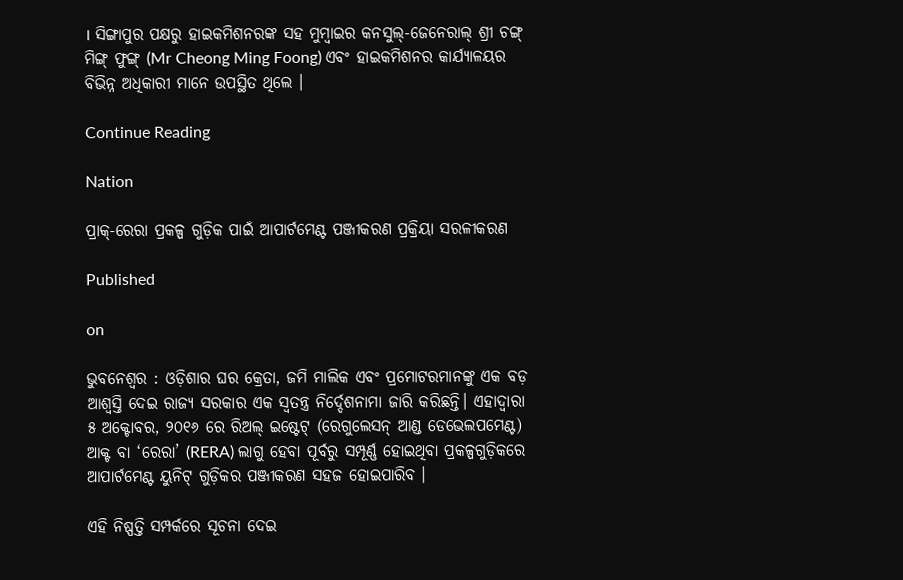। ସିଙ୍ଗାପୁର ପକ୍ଷରୁ ହାଇକମିଶନରଙ୍କ ସହ ମୁମ୍ବାଇର କନସୁଲ୍-ଜେନେରାଲ୍ ଶ୍ରୀ ଚଙ୍ଗ୍ ମିଙ୍ଗ୍ ଫୁଙ୍ଗ୍ (Mr Cheong Ming Foong) ଏବଂ ହାଇକମିଶନର କାର୍ଯ୍ୟାଳୟର ବିଭିନ୍ନ ଅଧିକାରୀ ମାନେ ଉପସ୍ଥିତ ଥିଲେ ।

Continue Reading

Nation

ପ୍ରାକ୍-ରେରା ପ୍ରକଳ୍ପ ଗୁଡ଼ିକ ପାଇଁ ଆପାର୍ଟମେଣ୍ଟ ପଞ୍ଜୀକରଣ ପ୍ରକ୍ରିୟା ସରଳୀକରଣ

Published

on

ଭୁବନେଶ୍ୱର : ଓଡ଼ିଶାର ଘର କ୍ରେତା, ଜମି ମାଲିକ ଏବଂ ପ୍ରମୋଟରମାନଙ୍କୁ ଏକ ବଡ଼ ଆଶ୍ୱସ୍ତି ଦେଇ ରାଜ୍ୟ ସରକାର ଏକ ସ୍ୱତନ୍ତ୍ର ନିର୍ଦ୍ଦେଶନାମା ଜାରି କରିଛନ୍ତି। ଏହାଦ୍ୱାରା ୫ ଅକ୍ଟୋବର, ୨୦୧୬ ରେ ରିଅଲ୍ ଇଷ୍ଟେଟ୍ (ରେଗୁଲେସନ୍ ଆଣ୍ଡ ଡେଭେଲପମେଣ୍ଟ) ଆକ୍ଟ ବା ‘ରେରା’ (RERA) ଲାଗୁ ହେବା ପୂର୍ବରୁ ସମ୍ପୂର୍ଣ୍ଣ ହୋଇଥିବା ପ୍ରକଳ୍ପଗୁଡ଼ିକରେ ଆପାର୍ଟମେଣ୍ଟ ୟୁନିଟ୍ ଗୁଡ଼ିକର ପଞ୍ଜୀକରଣ ସହଜ ହୋଇପାରିବ ।

ଏହି ନିଷ୍ପତ୍ତି ସମ୍ପର୍କରେ ସୂଚନା ଦେଇ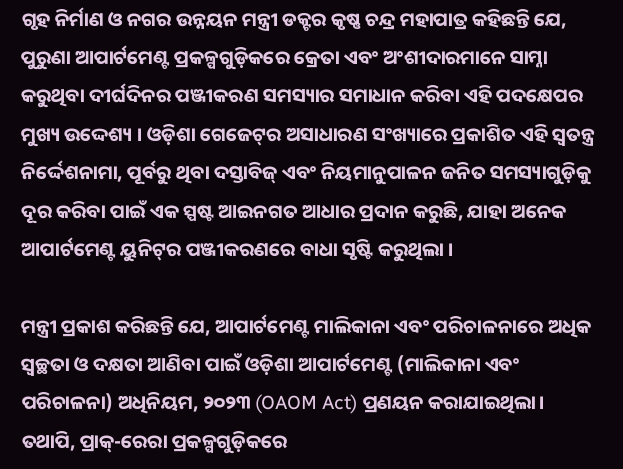ଗୃହ ନିର୍ମାଣ ଓ ନଗର ଉନ୍ନୟନ ମନ୍ତ୍ରୀ ଡକ୍ଟର କୃଷ୍ଣ ଚନ୍ଦ୍ର ମହାପାତ୍ର କହିଛନ୍ତି ଯେ, ପୁରୁଣା ଆପାର୍ଟମେଣ୍ଟ ପ୍ରକଳ୍ପଗୁଡ଼ିକରେ କ୍ରେତା ଏବଂ ଅଂଶୀଦାରମାନେ ସାମ୍ନା କରୁଥିବା ଦୀର୍ଘଦିନର ପଞ୍ଜୀକରଣ ସମସ୍ୟାର ସମାଧାନ କରିବା ଏହି ପଦକ୍ଷେପର ମୁଖ୍ୟ ଉଦ୍ଦେଶ୍ୟ । ଓଡ଼ିଶା ଗେଜେଟ୍‌ର ଅସାଧାରଣ ସଂଖ୍ୟାରେ ପ୍ରକାଶିତ ଏହି ସ୍ୱତନ୍ତ୍ର ନିର୍ଦ୍ଦେଶନାମା, ପୂର୍ବରୁ ଥିବା ଦସ୍ତାବିଜ୍ ଏବଂ ନିୟମାନୁପାଳନ ଜନିତ ସମସ୍ୟାଗୁଡ଼ିକୁ ଦୂର କରିବା ପାଇଁ ଏକ ସ୍ପଷ୍ଟ ଆଇନଗତ ଆଧାର ପ୍ରଦାନ କରୁଛି, ଯାହା ଅନେକ ଆପାର୍ଟମେଣ୍ଟ ୟୁନିଟ୍‌ର ପଞ୍ଜୀକରଣରେ ବାଧା ସୃଷ୍ଟି କରୁଥିଲା ।

ମନ୍ତ୍ରୀ ପ୍ରକାଶ କରିଛନ୍ତି ଯେ, ଆପାର୍ଟମେଣ୍ଟ ମାଲିକାନା ଏବଂ ପରିଚାଳନାରେ ଅଧିକ ସ୍ୱଚ୍ଛତା ଓ ଦକ୍ଷତା ଆଣିବା ପାଇଁ ଓଡ଼ିଶା ଆପାର୍ଟମେଣ୍ଟ (ମାଲିକାନା ଏବଂ ପରିଚାଳନା) ଅଧିନିୟମ, ୨୦୨୩ (OAOM Act) ପ୍ରଣୟନ କରାଯାଇଥିଲା। ତଥାପି, ପ୍ରାକ୍-ରେରା ପ୍ରକଳ୍ପଗୁଡ଼ିକରେ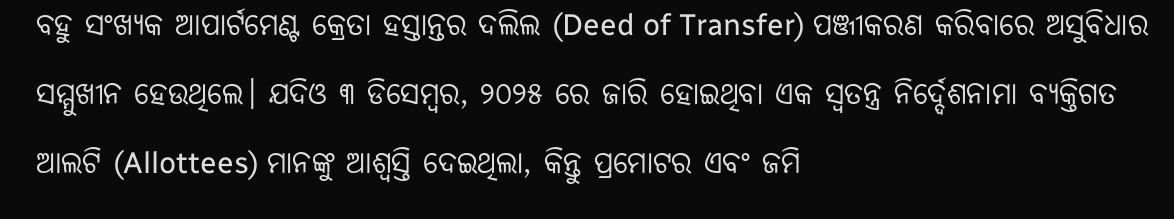ବହୁ ସଂଖ୍ୟକ ଆପାର୍ଟମେଣ୍ଟ କ୍ରେତା ହସ୍ତାନ୍ତର ଦଲିଲ (Deed of Transfer) ପଞ୍ଜୀକରଣ କରିବାରେ ଅସୁବିଧାର ସମ୍ମୁଖୀନ ହେଉଥିଲେ। ଯଦିଓ ୩ ଡିସେମ୍ବର, ୨୦୨୫ ରେ ଜାରି ହୋଇଥିବା ଏକ ସ୍ୱତନ୍ତ୍ର ନିର୍ଦ୍ଦେଶନାମା ବ୍ୟକ୍ତିଗତ ଆଲଟି (Allottees) ମାନଙ୍କୁ ଆଶ୍ୱସ୍ତି ଦେଇଥିଲା, କିନ୍ତୁ ପ୍ରମୋଟର ଏବଂ ଜମି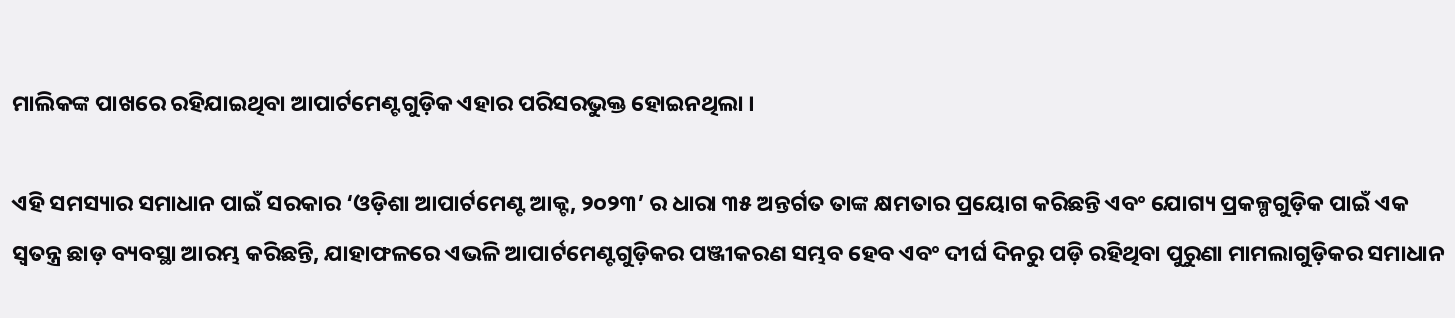ମାଲିକଙ୍କ ପାଖରେ ରହିଯାଇଥିବା ଆପାର୍ଟମେଣ୍ଟଗୁଡ଼ିକ ଏହାର ପରିସରଭୁକ୍ତ ହୋଇନଥିଲା ।

ଏହି ସମସ୍ୟାର ସମାଧାନ ପାଇଁ ସରକାର ‘ଓଡ଼ିଶା ଆପାର୍ଟମେଣ୍ଟ ଆକ୍ଟ, ୨୦୨୩’ ର ଧାରା ୩୫ ଅନ୍ତର୍ଗତ ତାଙ୍କ କ୍ଷମତାର ପ୍ରୟୋଗ କରିଛନ୍ତି ଏବଂ ଯୋଗ୍ୟ ପ୍ରକଳ୍ପଗୁଡ଼ିକ ପାଇଁ ଏକ ସ୍ୱତନ୍ତ୍ର ଛାଡ଼ ବ୍ୟବସ୍ଥା ଆରମ୍ଭ କରିଛନ୍ତି, ଯାହାଫଳରେ ଏଭଳି ଆପାର୍ଟମେଣ୍ଟଗୁଡ଼ିକର ପଞ୍ଜୀକରଣ ସମ୍ଭବ ହେବ ଏବଂ ଦୀର୍ଘ ଦିନରୁ ପଡ଼ି ରହିଥିବା ପୁରୁଣା ମାମଲାଗୁଡ଼ିକର ସମାଧାନ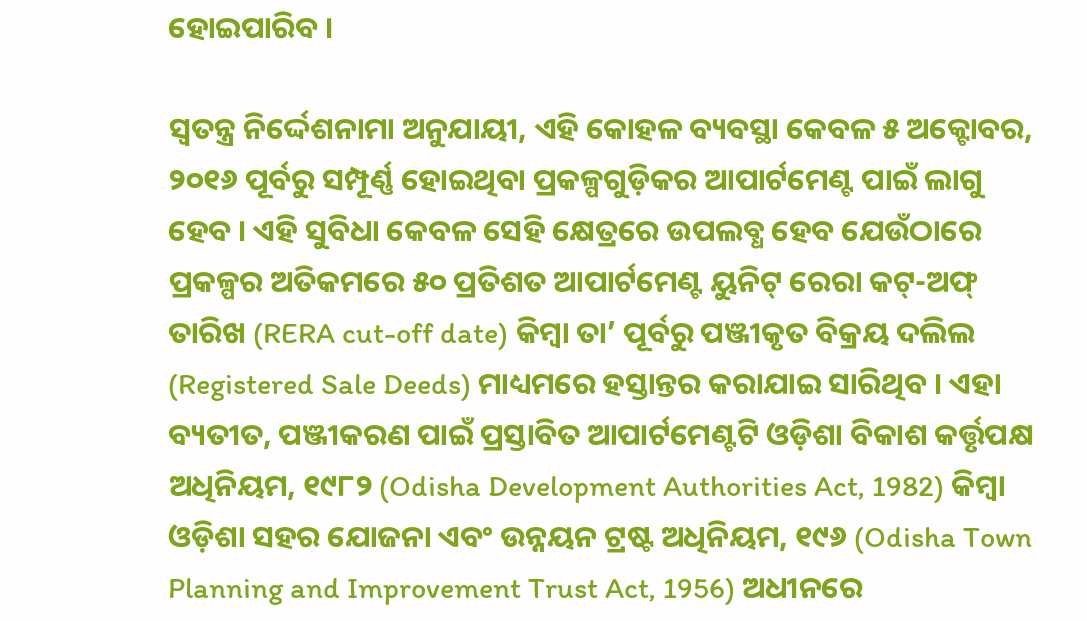ହୋଇପାରିବ ।

ସ୍ୱତନ୍ତ୍ର ନିର୍ଦ୍ଦେଶନାମା ଅନୁଯାୟୀ, ଏହି କୋହଳ ବ୍ୟବସ୍ଥା କେବଳ ୫ ଅକ୍ଟୋବର, ୨୦୧୬ ପୂର୍ବରୁ ସମ୍ପୂର୍ଣ୍ଣ ହୋଇଥିବା ପ୍ରକଳ୍ପଗୁଡ଼ିକର ଆପାର୍ଟମେଣ୍ଟ ପାଇଁ ଲାଗୁ ହେବ । ଏହି ସୁବିଧା କେବଳ ସେହି କ୍ଷେତ୍ରରେ ଉପଲବ୍ଧ ହେବ ଯେଉଁଠାରେ ପ୍ରକଳ୍ପର ଅତିକମରେ ୫୦ ପ୍ରତିଶତ ଆପାର୍ଟମେଣ୍ଟ ୟୁନିଟ୍ ରେରା କଟ୍-ଅଫ୍ ତାରିଖ (RERA cut-off date) କିମ୍ବା ତା’ ପୂର୍ବରୁ ପଞ୍ଜୀକୃତ ବିକ୍ରୟ ଦଲିଲ (Registered Sale Deeds) ମାଧ୍ୟମରେ ହସ୍ତାନ୍ତର କରାଯାଇ ସାରିଥିବ । ଏହା ବ୍ୟତୀତ, ପଞ୍ଜୀକରଣ ପାଇଁ ପ୍ରସ୍ତାବିତ ଆପାର୍ଟମେଣ୍ଟଟି ଓଡ଼ିଶା ବିକାଶ କର୍ତ୍ତୃପକ୍ଷ ଅଧିନିୟମ, ୧୯୮୨ (Odisha Development Authorities Act, 1982) କିମ୍ବା ଓଡ଼ିଶା ସହର ଯୋଜନା ଏବଂ ଉନ୍ନୟନ ଟ୍ରଷ୍ଟ ଅଧିନିୟମ, ୧୯୬ (Odisha Town Planning and Improvement Trust Act, 1956) ଅଧୀନରେ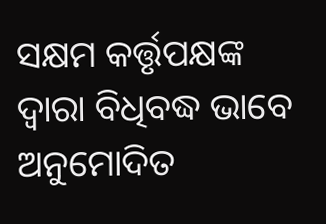ସକ୍ଷମ କର୍ତ୍ତୃପକ୍ଷଙ୍କ ଦ୍ୱାରା ବିଧିବଦ୍ଧ ଭାବେ ଅନୁମୋଦିତ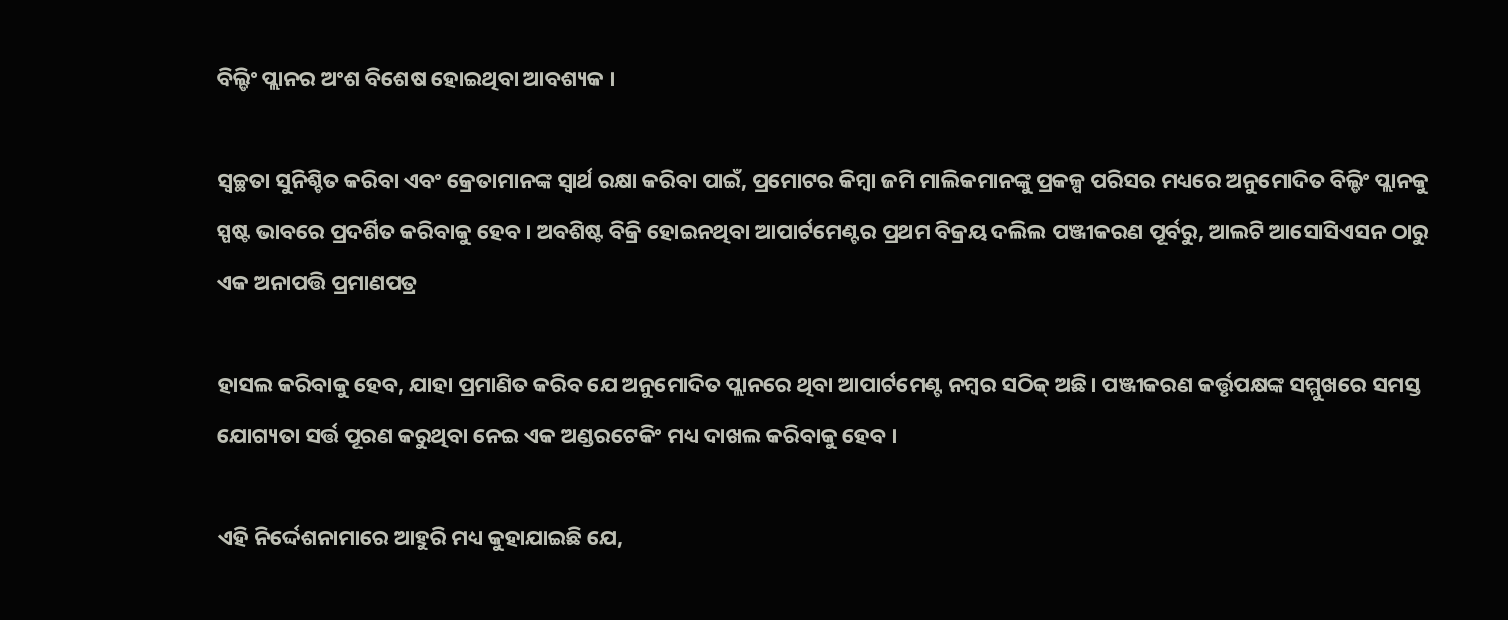ବିଲ୍ଡିଂ ପ୍ଲାନର ଅଂଶ ବିଶେଷ ହୋଇଥିବା ଆବଶ୍ୟକ ।

ସ୍ୱଚ୍ଛତା ସୁନିଶ୍ଚିତ କରିବା ଏବଂ କ୍ରେତାମାନଙ୍କ ସ୍ୱାର୍ଥ ରକ୍ଷା କରିବା ପାଇଁ, ପ୍ରମୋଟର କିମ୍ବା ଜମି ମାଲିକମାନଙ୍କୁ ପ୍ରକଳ୍ପ ପରିସର ମଧ୍ୟରେ ଅନୁମୋଦିତ ବିଲ୍ଡିଂ ପ୍ଲାନକୁ ସ୍ପଷ୍ଟ ଭାବରେ ପ୍ରଦର୍ଶିତ କରିବାକୁ ହେବ । ଅବଶିଷ୍ଟ ବିକ୍ରି ହୋଇନଥିବା ଆପାର୍ଟମେଣ୍ଟର ପ୍ରଥମ ବିକ୍ରୟ ଦଲିଲ ପଞ୍ଜୀକରଣ ପୂର୍ବରୁ, ଆଲଟି ଆସୋସିଏସନ ଠାରୁ ଏକ ଅନାପତ୍ତି ପ୍ରମାଣପତ୍ର

ହାସଲ କରିବାକୁ ହେବ, ଯାହା ପ୍ରମାଣିତ କରିବ ଯେ ଅନୁମୋଦିତ ପ୍ଲାନରେ ଥିବା ଆପାର୍ଟମେଣ୍ଟ ନମ୍ବର ସଠିକ୍ ଅଛି। ପଞ୍ଜୀକରଣ କର୍ତ୍ତୃପକ୍ଷଙ୍କ ସମ୍ମୁଖରେ ସମସ୍ତ ଯୋଗ୍ୟତା ସର୍ତ୍ତ ପୂରଣ କରୁଥିବା ନେଇ ଏକ ଅଣ୍ଡରଟେକିଂ ମଧ୍ୟ ଦାଖଲ କରିବାକୁ ହେବ ।

ଏହି ନିର୍ଦ୍ଦେଶନାମାରେ ଆହୁରି ମଧ୍ୟ କୁହାଯାଇଛି ଯେ,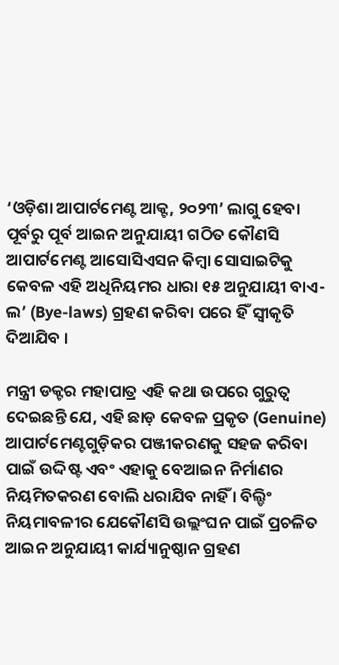‘ଓଡ଼ିଶା ଆପାର୍ଟମେଣ୍ଟ ଆକ୍ଟ, ୨୦୨୩’ ଲାଗୁ ହେବା ପୂର୍ବରୁ ପୂର୍ବ ଆଇନ ଅନୁଯାୟୀ ଗଠିତ କୌଣସି ଆପାର୍ଟମେଣ୍ଟ ଆସୋସିଏସନ କିମ୍ବା ସୋସାଇଟିକୁ କେବଳ ଏହି ଅଧିନିୟମର ଧାରା ୧୫ ଅନୁଯାୟୀ ବାଏ-ଲ’ (Bye-laws) ଗ୍ରହଣ କରିବା ପରେ ହିଁ ସ୍ୱୀକୃତି ଦିଆଯିବ ।

ମନ୍ତ୍ରୀ ଡକ୍ଟର ମହାପାତ୍ର ଏହି କଥା ଉପରେ ଗୁରୁତ୍ୱ ଦେଇଛନ୍ତି ଯେ, ଏହି ଛାଡ଼ କେବଳ ପ୍ରକୃତ (Genuine) ଆପାର୍ଟମେଣ୍ଟଗୁଡ଼ିକର ପଞ୍ଜୀକରଣକୁ ସହଜ କରିବା ପାଇଁ ଉଦ୍ଦିଷ୍ଟ ଏବଂ ଏହାକୁ ବେଆଇନ ନିର୍ମାଣର ନିୟମିତକରଣ ବୋଲି ଧରାଯିବ ନାହିଁ । ବିଲ୍ଡିଂ ନିୟମାବଳୀର ଯେକୌଣସି ଉଲ୍ଲଂଘନ ପାଇଁ ପ୍ରଚଳିତ ଆଇନ ଅନୁଯାୟୀ କାର୍ଯ୍ୟାନୁଷ୍ଠାନ ଗ୍ରହଣ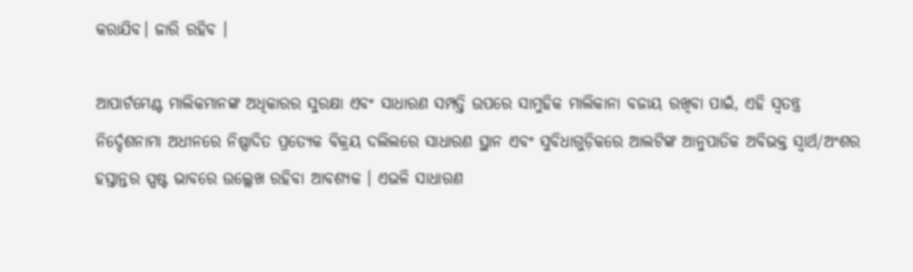କରାଯିବ। ଜାରି ରହିବ ।

ଆପାର୍ଟମେଣ୍ଟ ମାଲିକମାନଙ୍କ ଅଧିକାରର ସୁରକ୍ଷା ଏବଂ ସାଧାରଣ ସମ୍ପତ୍ତି ଉପରେ ସାମୁହିକ ମାଲିକାନା ବଜାୟ ରଖିବା ପାଇଁ, ଏହି ସ୍ୱତନ୍ତ୍ର ନିର୍ଦ୍ଦେଶନାମା ଅଧୀନରେ ନିଷ୍ପାଦିତ ପ୍ରତ୍ୟେକ ବିକ୍ରୟ ଦଲିଲରେ ସାଧାରଣ ସ୍ଥାନ ଏବଂ ସୁବିଧାଗୁଡ଼ିକରେ ଆଲଟିଙ୍କ ଆନୁପାତିକ ଅବିଭକ୍ତ ସ୍ୱାର୍ଥ/ଅଂଶର ହସ୍ତାନ୍ତର ସ୍ପଷ୍ଟ ଭାବରେ ଉଲ୍ଲେଖ ରହିବା ଆବଶ୍ୟକ । ଏଭଳି ସାଧାରଣ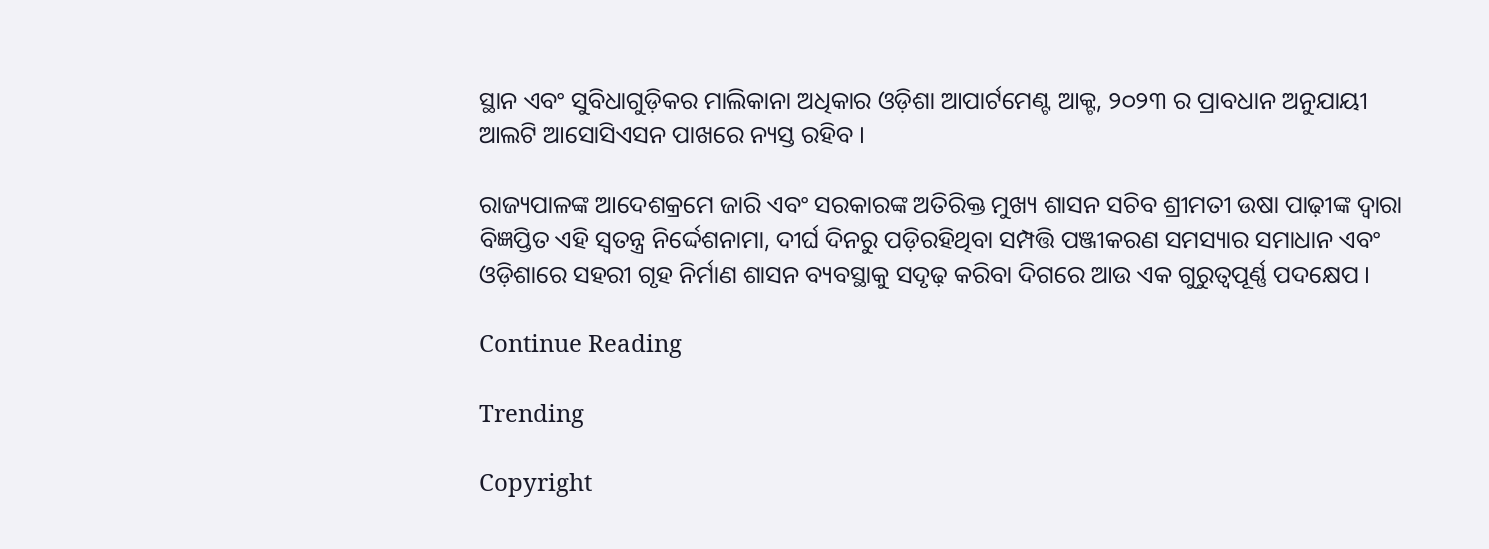ସ୍ଥାନ ଏବଂ ସୁବିଧାଗୁଡ଼ିକର ମାଲିକାନା ଅଧିକାର ଓଡ଼ିଶା ଆପାର୍ଟମେଣ୍ଟ ଆକ୍ଟ, ୨୦୨୩ ର ପ୍ରାବଧାନ ଅନୁଯାୟୀ ଆଲଟି ଆସୋସିଏସନ ପାଖରେ ନ୍ୟସ୍ତ ରହିବ ।

ରାଜ୍ୟପାଳଙ୍କ ଆଦେଶକ୍ରମେ ଜାରି ଏବଂ ସରକାରଙ୍କ ଅତିରିକ୍ତ ମୁଖ୍ୟ ଶାସନ ସଚିବ ଶ୍ରୀମତୀ ଉଷା ପାଢ଼ୀଙ୍କ ଦ୍ୱାରା ବିଜ୍ଞପ୍ତିତ ଏହି ସ୍ୱତନ୍ତ୍ର ନିର୍ଦ୍ଦେଶନାମା, ଦୀର୍ଘ ଦିନରୁ ପଡ଼ିରହିଥିବା ସମ୍ପତ୍ତି ପଞ୍ଜୀକରଣ ସମସ୍ୟାର ସମାଧାନ ଏବଂ ଓଡ଼ିଶାରେ ସହରୀ ଗୃହ ନିର୍ମାଣ ଶାସନ ବ୍ୟବସ୍ଥାକୁ ସଦୃଢ଼ କରିବା ଦିଗରେ ଆଉ ଏକ ଗୁରୁତ୍ୱପୂର୍ଣ୍ଣ ପଦକ୍ଷେପ ।

Continue Reading

Trending

Copyright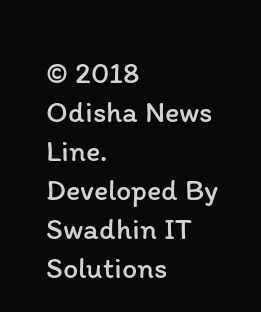© 2018 Odisha News Line. Developed By Swadhin IT Solutions